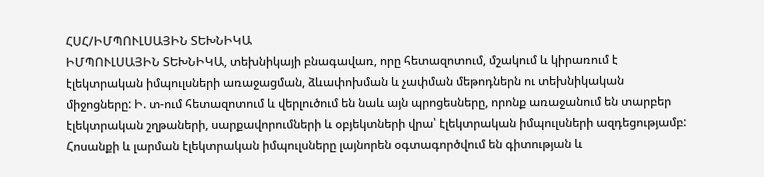ՀՍՀ/ԻՄՊՈՒԼՍԱՅԻՆ ՏԵԽՆԻԿԱ
ԻՄՊՈՒԼՍԱՅԻՆ ՏԵԽՆԻԿԱ, տեխնիկայի բնագավառ, որը հետազոտում, մշակում և կիրառում է էլեկտրական իմպուլսների առաջացման, ձևափոխման և չափման մեթոդներն ու տեխնիկական միջոցները: Ի. տ-ում հետազոտում և վերլուծում են նաև այն պրոցեսները, որոնք առաջանում են տարբեր էլեկտրական շղթաների, սարքավորումների և օբյեկտների վրա՝ էլեկտրական իմպուլսների ազդեցությամբ: Հոսանքի և լարման էլեկտրական իմպուլսները լայնորեն օգտագործվում են գիտության և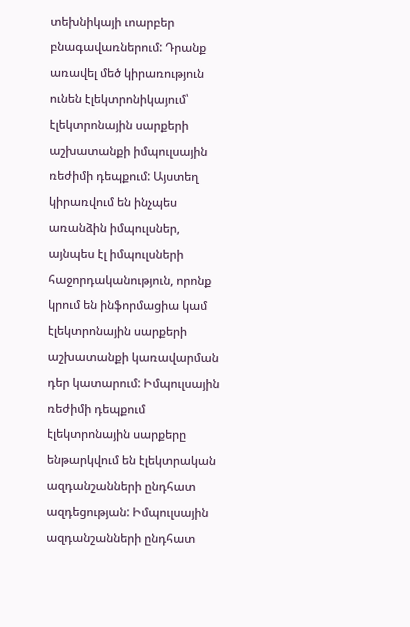տեխնիկայի ւոարբեր բնագավառներում: Դրանք առավել մեծ կիրառություն ունեն էլեկտրոնիկայում՝ էլեկտրոնային սարքերի աշխատանքի իմպուլսային ռեժիմի դեպքում: Այստեղ կիրառվում են ինչպես առանձին իմպուլսներ, այնպես էլ իմպուլսների հաջորդականություն, որոնք կրում են ինֆորմացիա կամ էլեկտրոնային սարքերի աշխատանքի կառավարման դեր կատարում: Իմպուլսային ռեժիմի դեպքում էլեկտրոնային սարքերը ենթարկվում են էլեկտրական ազդանշանների ընդհատ ազդեցության: Իմպուլսային ազդանշանների ընդհատ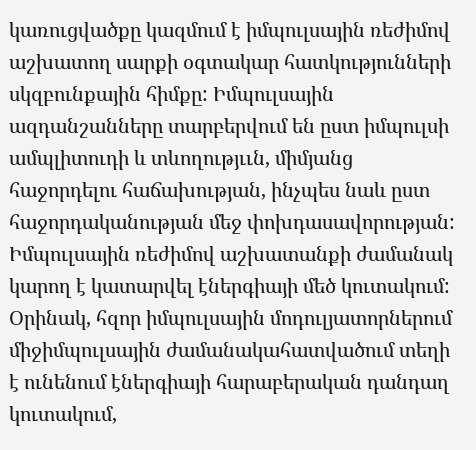կառուցվածքը կազմում է իմպուլսային ռեժիմով աշխատող սարքի օգտակար հատկությունների սկզբունքային հիմքը: Իմպուլսային ազդանշանները տարբերվում են ըստ իմպուլսի ամպլիտուդի և տևողությււն, միմյանց հաջորդելու հաճախության, ինչպես նաև ըստ հաջորդականության մեջ փոխդասավորության: Իմպուլսային ռեժիմով աշխատանքի ժամանակ կարող է կատարվել էներգիայի մեծ կուտակում: Օրինակ, հզոր իմպուլսային մոդուլյատորներում միջիմպուլսային ժամանակահատվածում տեղի է ունենում էներգիայի հարաբերական դանդաղ կուտակում,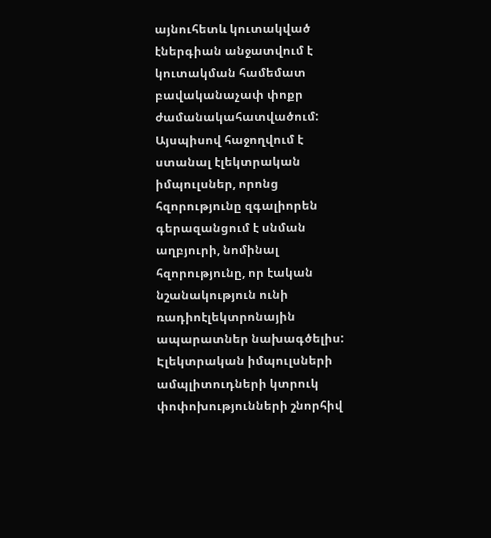այնուհետև կուտակված էներգիան անջատվում է կուտակման համեմատ բավականաչափ փոքր ժամանակահատվածում: Այսպիսով հաջողվում է ստանալ էլեկտրական իմպուլսներ, որոնց հզորությունը զգալիորեն գերազանցում է սնման աղբյուրի, նոմինալ հզորությունը, որ էական նշանակություն ունի ռադիոէլեկտրոնային ապարատներ նախագծելիս: Էլեկտրական իմպուլսների ամպլիտուդների կտրուկ փոփոխությունների շնորհիվ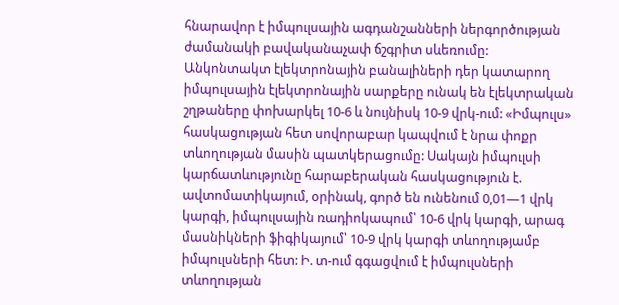հնարավոր է իմպուլսային ագդանշանների ներգործության ժամանակի բավականաչափ ճշգրիտ սևեռումը: Անկոնտակտ էլեկտրոնային բանալիների դեր կատարող իմպուլսային էլեկտրոնային սարքերը ունակ են էլեկտրական շղթաները փոխարկել 10-6 և նույնիսկ 10-9 վրկ-ում: «Իմպուլս» հասկացության հետ սովորաբար կապվում է նրա փոքր տևողության մասին պատկերացումը: Սակայն իմպուլսի կարճատևությունը հարաբերական հասկացություն է. ավտոմատիկայում, օրինակ, գործ են ունենում 0,01—1 վրկ կարգի, իմպուլսային ռադիոկապում՝ 10-6 վրկ կարգի, արագ մասնիկների ֆիգիկայում՝ 10-9 վրկ կարգի տևողությամբ իմպուլսների հետ: Ի. տ-ում գգացվում է իմպուլսների տևողության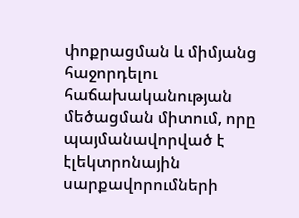փոքրացման և միմյանց հաջորդելու հաճախականության մեծացման միտում, որը պայմանավորված է էլեկտրոնային սարքավորումների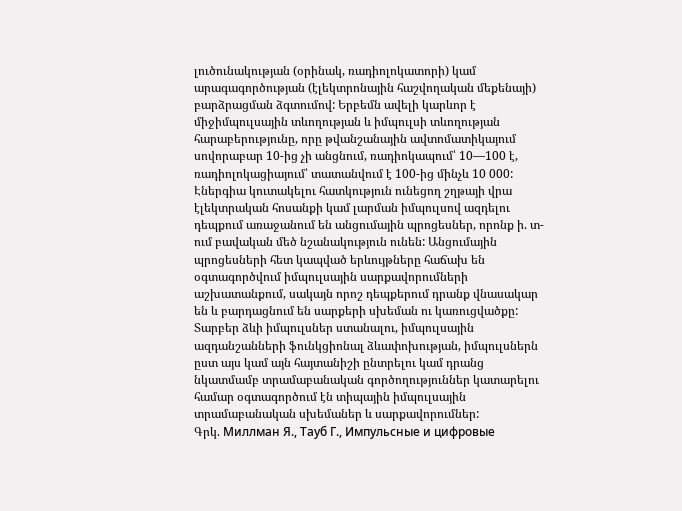լուծունակության (օրինակ, ռադիոլոկատորի) կամ արագագործության (էլեկտրոնային հաշվողական մեքենայի) բարձրացման ձգտումով: Երբեմն ավելի կարևոր է միջիմպուլսային տևողության և իմպուլսի տևողության հարաբերությունը, որը թվանշանային ավտոմատիկայում սովորաբար 10-ից չի անցնում, ռադիոկապում՝ 10—100 է, ռադիոլոկացիայում՝ տատանվում է 100-ից մինչև 10 000: Էներգիա կուտակելու հատկություն ունեցող շղթայի վրա էլեկտրական հոսանքի կամ լարման իմպուլսով ազդելու դեպքում առաջանում են անցումային պրոցեսներ, որոնք ի. տ-ում բավական մեծ նշանակություն ունեն: Անցումային պրոցեսների հետ կապված երևույթները հաճախ են օգտագործվում իմպուլսային սարքավորումների աշխատանքում, սակայն որոշ դեպքերում դրանք վնասակար են և բարդացնում են սարքերի սխեման ու կառուցվածքը: Տարբեր ձևի իմպուլսներ ստանալու, իմպուլսային ազդանշանների ֆունկցիոնալ ձևափոխության, իմպուլսներն ըստ այս կամ այն հայտանիշի ընտրելու կամ դրանց նկատմամբ տրամաբանական գործողություններ կատարելու համար օգտագործում էն տիպային իմպուլսային տրամաբանական սխեմաներ և սարքավորումներ:
Գրկ. Миллман Я., Тауб Г., Импульсные и цифровые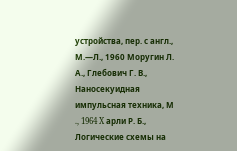устройства, пер. с англ., М.—Л., 1960 Моругин Л. А., Глебович Г. В., Наносекуидная импульсная техника, М ., 1964 X арли Р. Б., Логические схемы на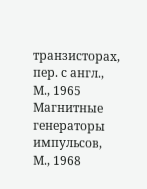транзисторах, пер. с англ., М., 1965 Магнитные генераторы импульсов, М., 1968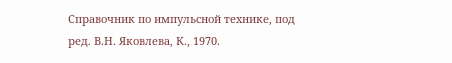Справочник по импульсной технике, под ред. В.Н. Яковлева, К., 1970.